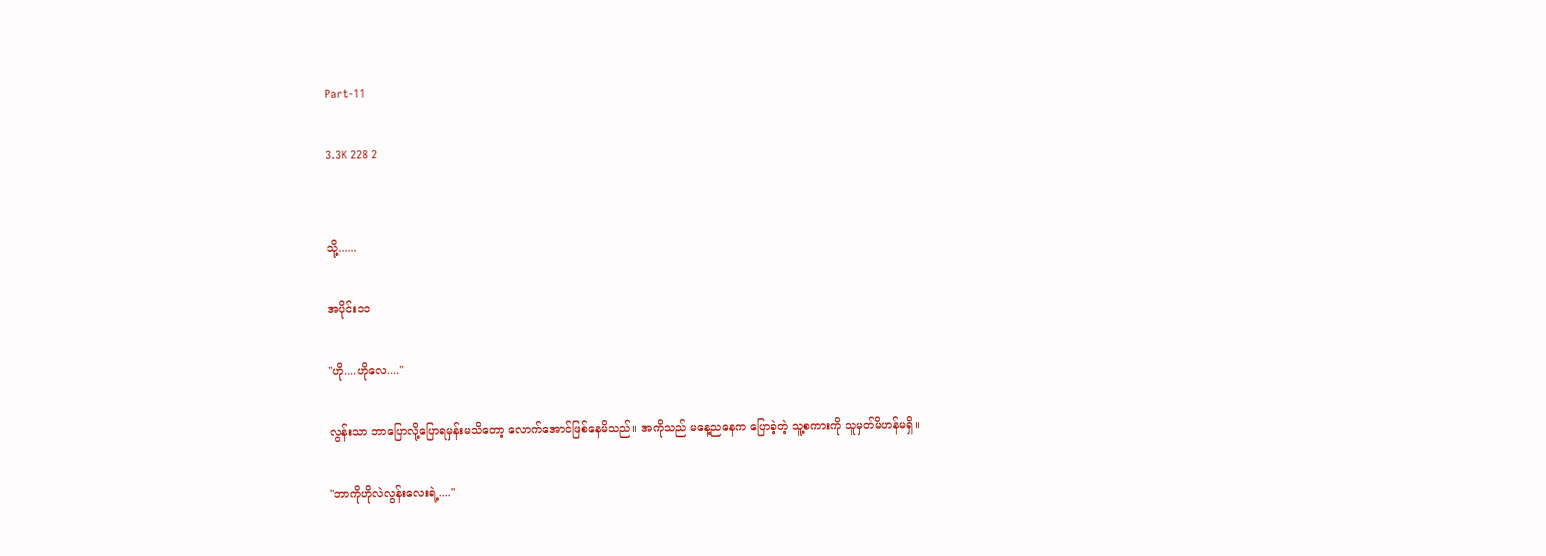Part-11

3.3K 228 2


သို့......

အပိုင်း၁၁

"ဟို....ဟိုလေ...."

လွန်းသာ ဘာပြောလို့ပြောရမှန်းမသိတော့ လောက်အောင်ဖြစ်နေမိသည်။ အကိုသည် မနေ့ညနေက ပြောခဲ့တဲ့ သူ့စကားကို သူမှတ်မိဟန်မရှိ။

"ဘာကိုဟိုလဲလွန်းလေးရဲ့...."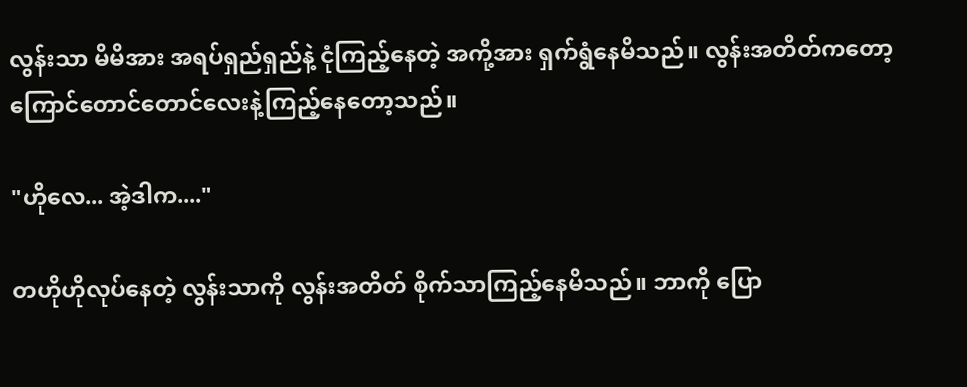လွန်းသာ မိမိအား အရပ်ရှည်ရှည်နဲ့ ငုံကြည့်နေတဲ့ အကို့အား ရှက်ရွံနေမိသည်။ လွန်းအတိတ်ကတော့ ကြောင်တောင်တောင်လေးနဲ့ကြည့်နေတော့သည်။

"ဟိုလေ... အဲ့ဒါက...."

တဟိုဟိုလုပ်နေတဲ့ လွန်းသာကို လွန်းအတိတ် စိုက်သာကြည့်နေမိသည်။ ဘာကို ပြော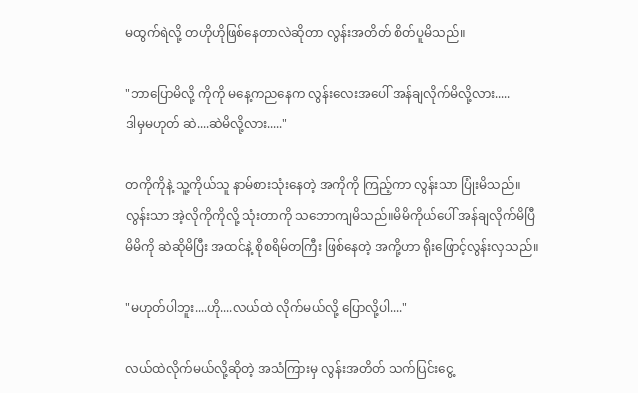မထွက်ရဲလို့ တဟိုဟိုဖြစ်နေတာလဲဆိုတာ လွန်းအတိတ် စိတ်ပူမိသည်။

"ဘာပြောမိလို့ ကိုကို မနေ့ကညနေက လွန်းလေးအပေါ် အန်ချလိုက်မိလို့လား.....
ဒါမှမဟုတ် ဆဲ....ဆဲမိလို့လား....."

တကိုကိုနဲ့ သူ့ကိုယ်သူ နာမ်စားသုံးနေတဲ့ အကိုကို ကြည့်ကာ လွန်းသာ ပြုံးမိသည်။ လွန်းသာ အဲ့လိုကိုကိုလို့ သုံးတာကို သဘောကျမိသည်။မိမိကိုယ်ပေါ် အန်ချလိုက်မိပြီ မိမိကို ဆဲဆိုမိပြီး အထင်နဲ့ စိုစရိမ်တကြီး ဖြစ်နေတဲ့ အကို့ဟာ ရိုးဖြောင့်လွန်းလှသည်။

"မဟုတ်ပါဘူး....ဟို....လယ်ထဲ လိုက်မယ်လို့ ပြောလို့ပါ...."

လယ်ထဲလိုက်မယ်လို့ဆိုတဲ့ အသံကြားမှ လွန်းအတိတ် သက်ပြင်းငွေ့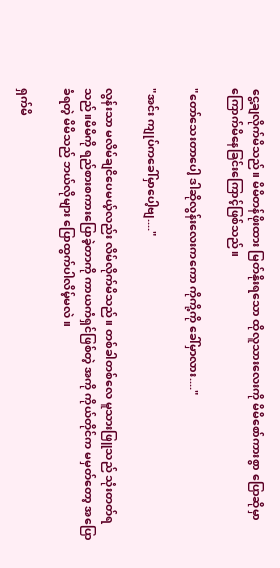ငွေ့ချလိုက်မိသည်။ မိမိတန်ဖိုးထား မြတ်နိုးရသော ထိုလူသားလေးကို မိမိစော်ကားစွာ ပြောဆိုမှာ ကြောက်မိနေခြင်းကြောင့်ဖြစ်သည်။

"တော်သေးတာပေါ့ ဒါဆိုလွန်းလေးကကော ကိုကို့ကို ခေါ်မှာလား...."

"အင်း ကျုပ်ကခေါ်မှာပေါ့ဗျ...."

လွန်းသာ မလိမ်ချငိပေမယ့်လည်း လိမ်လိုက်မိသည်။ တစ်ခါတစ်လေ မူသားဖြူသည် သုံးတတ်ရသည်။မိမိကို ရည်စားစကားပြောခဲ့တာကို ကာယကံရှင်ဖြစ်တဲ့ အကို ကိုယ်တိုင်က မမှတ်တော့ အပြောခံရတဲ့ မိမိသည် ဘယ်လိုများ ပြောထွက်ပါလိမ့်မလဲ။

ရှက်မိ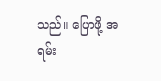သည်။ ပြောဖို့ အရမ်း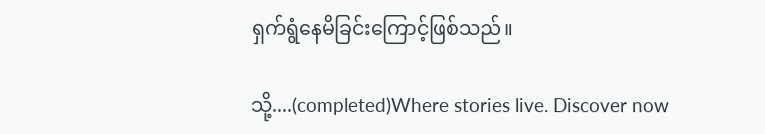ရှက်ရွံနေမိခြင်းကြောင့်ဖြစ်သည်။

သို့....(completed)Where stories live. Discover now